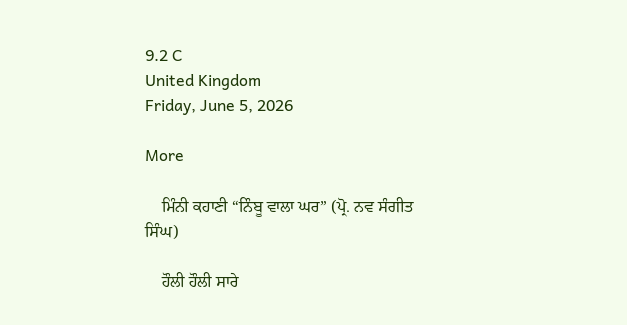9.2 C
United Kingdom
Friday, June 5, 2026

More

    ਮਿੰਨੀ ਕਹਾਣੀ “ਨਿੰਬੂ ਵਾਲਾ ਘਰ” (ਪ੍ਰੋ. ਨਵ ਸੰਗੀਤ ਸਿੰਘ)

    ਹੌਲੀ ਹੌਲੀ ਸਾਰੇ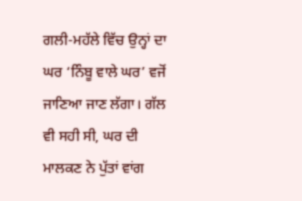ਗਲੀ-ਮਹੱਲੇ ਵਿੱਚ ਉਨ੍ਹਾਂ ਦਾ ਘਰ ‘ਨਿੰਬੂ ਵਾਲੇ ਘਰ’ ਵਜੋਂ ਜਾਣਿਆ ਜਾਣ ਲੱਗਾ। ਗੱਲ ਵੀ ਸਹੀ ਸੀ, ਘਰ ਦੀ ਮਾਲਕਣ ਨੇ ਪੁੱਤਾਂ ਵਾਂਗ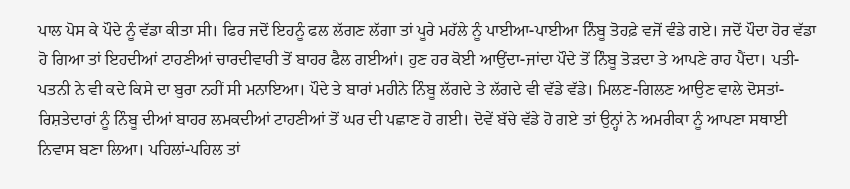ਪਾਲ ਪੋਸ ਕੇ ਪੌਦੇ ਨੂੰ ਵੱਡਾ ਕੀਤਾ ਸੀ। ਫਿਰ ਜਦੋਂ ਇਹਨੂੰ ਫਲ ਲੱਗਣ ਲੱਗਾ ਤਾਂ ਪੂਰੇ ਮਹੱਲੇ ਨੂੰ ਪਾਈਆ-ਪਾਈਆ ਨਿੰਬੂ ਤੋਹਫ਼ੇ ਵਜੋਂ ਵੰਡੇ ਗਏ। ਜਦੋਂ ਪੌਦਾ ਹੋਰ ਵੱਡਾ ਹੋ ਗਿਆ ਤਾਂ ਇਹਦੀਆਂ ਟਾਹਣੀਆਂ ਚਾਰਦੀਵਾਰੀ ਤੋਂ ਬਾਹਰ ਫੈਲ ਗਈਆਂ। ਹੁਣ ਹਰ ਕੋਈ ਆਉਂਦਾ-ਜਾਂਦਾ ਪੌਦੇ ਤੋਂ ਨਿੰਬੂ ਤੋੜਦਾ ਤੇ ਆਪਣੇ ਰਾਹ ਪੈਂਦਾ। ਪਤੀ-ਪਤਨੀ ਨੇ ਵੀ ਕਦੇ ਕਿਸੇ ਦਾ ਬੁਰਾ ਨਹੀਂ ਸੀ ਮਨਾਇਆ। ਪੌਦੇ ਤੇ ਬਾਰਾਂ ਮਹੀਨੇ ਨਿੰਬੂ ਲੱਗਦੇ ਤੇ ਲੱਗਦੇ ਵੀ ਵੱਡੇ ਵੱਡੇ। ਮਿਲਣ-ਗਿਲਣ ਆਉਣ ਵਾਲੇ ਦੋਸਤਾਂ-ਰਿਸ਼ਤੇਦਾਰਾਂ ਨੂੰ ਨਿੰਬੂ ਦੀਆਂ ਬਾਹਰ ਲਮਕਦੀਆਂ ਟਾਹਣੀਆਂ ਤੋਂ ਘਰ ਦੀ ਪਛਾਣ ਹੋ ਗਈ। ਦੋਵੇਂ ਬੱਚੇ ਵੱਡੇ ਹੋ ਗਏ ਤਾਂ ਉਨ੍ਹਾਂ ਨੇ ਅਮਰੀਕਾ ਨੂੰ ਆਪਣਾ ਸਥਾਈ ਨਿਵਾਸ ਬਣਾ ਲਿਆ। ਪਹਿਲਾਂ-ਪਹਿਲ ਤਾਂ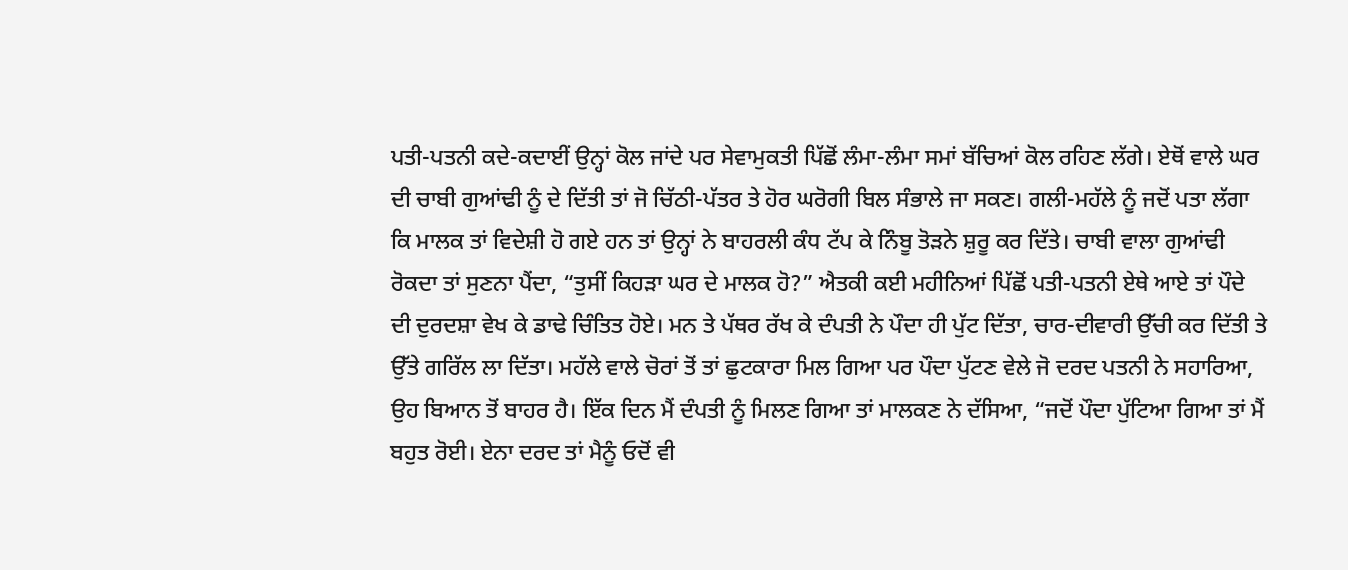ਪਤੀ-ਪਤਨੀ ਕਦੇ-ਕਦਾਈਂ ਉਨ੍ਹਾਂ ਕੋਲ ਜਾਂਦੇ ਪਰ ਸੇਵਾਮੁਕਤੀ ਪਿੱਛੋਂ ਲੰਮਾ-ਲੰਮਾ ਸਮਾਂ ਬੱਚਿਆਂ ਕੋਲ ਰਹਿਣ ਲੱਗੇ। ਏਥੋਂ ਵਾਲੇ ਘਰ ਦੀ ਚਾਬੀ ਗੁਆਂਢੀ ਨੂੰ ਦੇ ਦਿੱਤੀ ਤਾਂ ਜੋ ਚਿੱਠੀ-ਪੱਤਰ ਤੇ ਹੋਰ ਘਰੋਗੀ ਬਿਲ ਸੰਭਾਲੇ ਜਾ ਸਕਣ। ਗਲੀ-ਮਹੱਲੇ ਨੂੰ ਜਦੋਂ ਪਤਾ ਲੱਗਾ ਕਿ ਮਾਲਕ ਤਾਂ ਵਿਦੇਸ਼ੀ ਹੋ ਗਏ ਹਨ ਤਾਂ ਉਨ੍ਹਾਂ ਨੇ ਬਾਹਰਲੀ ਕੰਧ ਟੱਪ ਕੇ ਨਿੰਬੂ ਤੋੜਨੇ ਸ਼ੁਰੂ ਕਰ ਦਿੱਤੇ। ਚਾਬੀ ਵਾਲਾ ਗੁਆਂਢੀ ਰੋਕਦਾ ਤਾਂ ਸੁਣਨਾ ਪੈਂਦਾ, “ਤੁਸੀਂ ਕਿਹੜਾ ਘਰ ਦੇ ਮਾਲਕ ਹੋ?” ਐਤਕੀ ਕਈ ਮਹੀਨਿਆਂ ਪਿੱਛੋਂ ਪਤੀ-ਪਤਨੀ ਏਥੇ ਆਏ ਤਾਂ ਪੌਦੇ ਦੀ ਦੁਰਦਸ਼ਾ ਵੇਖ ਕੇ ਡਾਢੇ ਚਿੰਤਿਤ ਹੋਏ। ਮਨ ਤੇ ਪੱਥਰ ਰੱਖ ਕੇ ਦੰਪਤੀ ਨੇ ਪੌਦਾ ਹੀ ਪੁੱਟ ਦਿੱਤਾ, ਚਾਰ-ਦੀਵਾਰੀ ਉੱਚੀ ਕਰ ਦਿੱਤੀ ਤੇ ਉੱਤੇ ਗਰਿੱਲ ਲਾ ਦਿੱਤਾ। ਮਹੱਲੇ ਵਾਲੇ ਚੋਰਾਂ ਤੋਂ ਤਾਂ ਛੁਟਕਾਰਾ ਮਿਲ ਗਿਆ ਪਰ ਪੌਦਾ ਪੁੱਟਣ ਵੇਲੇ ਜੋ ਦਰਦ ਪਤਨੀ ਨੇ ਸਹਾਰਿਆ, ਉਹ ਬਿਆਨ ਤੋਂ ਬਾਹਰ ਹੈ। ਇੱਕ ਦਿਨ ਮੈਂ ਦੰਪਤੀ ਨੂੰ ਮਿਲਣ ਗਿਆ ਤਾਂ ਮਾਲਕਣ ਨੇ ਦੱਸਿਆ, “ਜਦੋਂ ਪੌਦਾ ਪੁੱਟਿਆ ਗਿਆ ਤਾਂ ਮੈਂ ਬਹੁਤ ਰੋਈ। ਏਨਾ ਦਰਦ ਤਾਂ ਮੈਨੂੰ ਓਦੋਂ ਵੀ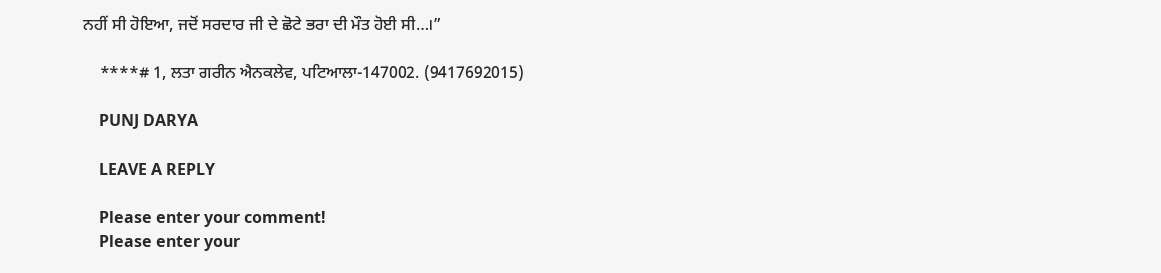ਨਹੀਂ ਸੀ ਹੋਇਆ, ਜਦੋਂ ਸਰਦਾਰ ਜੀ ਦੇ ਛੋਟੇ ਭਰਾ ਦੀ ਮੌਤ ਹੋਈ ਸੀ…।”

    ****# 1, ਲਤਾ ਗਰੀਨ ਐਨਕਲੇਵ, ਪਟਿਆਲਾ-147002. (9417692015)

    PUNJ DARYA

    LEAVE A REPLY

    Please enter your comment!
    Please enter your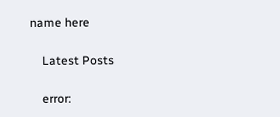name here

    Latest Posts

    error: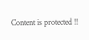Content is protected !!